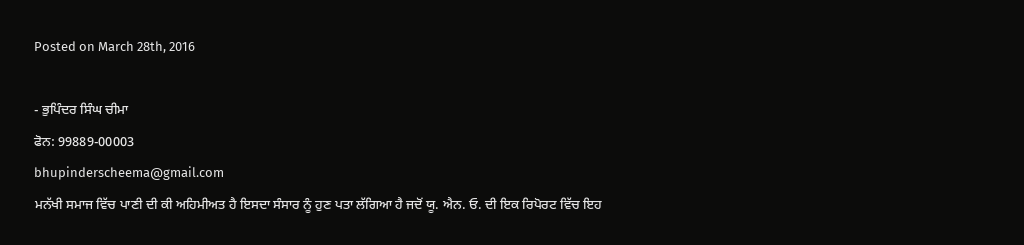Posted on March 28th, 2016

- ਭੁਪਿੰਦਰ ਸਿੰਘ ਚੀਮਾ
ਫੋਨ: 99889-00003
bhupinderscheema@gmail.com
ਮਨੱਖੀ ਸਮਾਜ ਵਿੱਚ ਪਾਣੀ ਦੀ ਕੀ ਅਹਿਮੀਅਤ ਹੈ ਇਸਦਾ ਸੰਸਾਰ ਨੂੰ ਹੁਣ ਪਤਾ ਲੱਗਿਆ ਹੈ ਜਦੋਂ ਯੂ. ਐਨ. ਓ. ਦੀ ਇਕ ਰਿਪੋਰਟ ਵਿੱਚ ਇਹ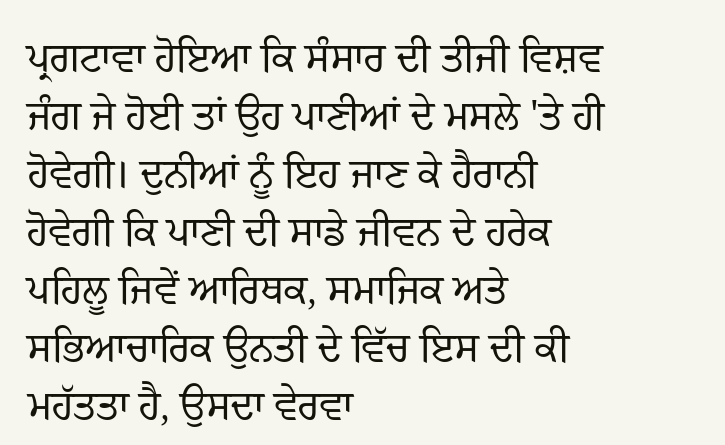ਪ੍ਰਗਟਾਵਾ ਹੋਇਆ ਕਿ ਸੰਸਾਰ ਦੀ ਤੀਜੀ ਵਿਸ਼ਵ ਜੰਗ ਜੇ ਹੋਈ ਤਾਂ ਉਹ ਪਾਣੀਆਂ ਦੇ ਮਸਲੇ 'ਤੇ ਹੀ ਹੋਵੇਗੀ। ਦੁਨੀਆਂ ਨੂੰ ਇਹ ਜਾਣ ਕੇ ਹੈਰਾਨੀ ਹੋਵੇਗੀ ਕਿ ਪਾਣੀ ਦੀ ਸਾਡੇ ਜੀਵਨ ਦੇ ਹਰੇਕ ਪਹਿਲੂ ਜਿਵੇਂ ਆਰਿਥਕ, ਸਮਾਜਿਕ ਅਤੇ ਸਭਿਆਚਾਰਿਕ ਉਨਤੀ ਦੇ ਵਿੱਚ ਇਸ ਦੀ ਕੀ ਮਹੱਤਤਾ ਹੈ, ਉਸਦਾ ਵੇਰਵਾ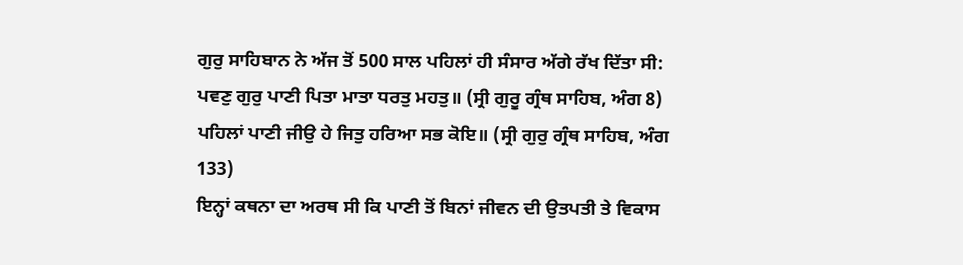ਗੁਰੁ ਸਾਹਿਬਾਨ ਨੇ ਅੱਜ ਤੋਂ 500 ਸਾਲ ਪਹਿਲਾਂ ਹੀ ਸੰਸਾਰ ਅੱਗੇ ਰੱਖ ਦਿੱਤਾ ਸੀ:
ਪਵਣੁ ਗੁਰੁ ਪਾਣੀ ਪਿਤਾ ਮਾਤਾ ਧਰਤੁ ਮਹਤੁ॥ (ਸ੍ਰੀ ਗੁਰੂ ਗ੍ਰੰਥ ਸਾਹਿਬ, ਅੰਗ 8)
ਪਹਿਲਾਂ ਪਾਣੀ ਜੀਉ ਹੇ ਜਿਤੁ ਹਰਿਆ ਸਭ ਕੋਇ॥ (ਸ੍ਰੀ ਗੁਰੁ ਗ੍ਰੰਥ ਸਾਹਿਬ, ਅੰਗ 133)
ਇਨ੍ਹਾਂ ਕਥਨਾ ਦਾ ਅਰਥ ਸੀ ਕਿ ਪਾਣੀ ਤੋਂ ਬਿਨਾਂ ਜੀਵਨ ਦੀ ਉਤਪਤੀ ਤੇ ਵਿਕਾਸ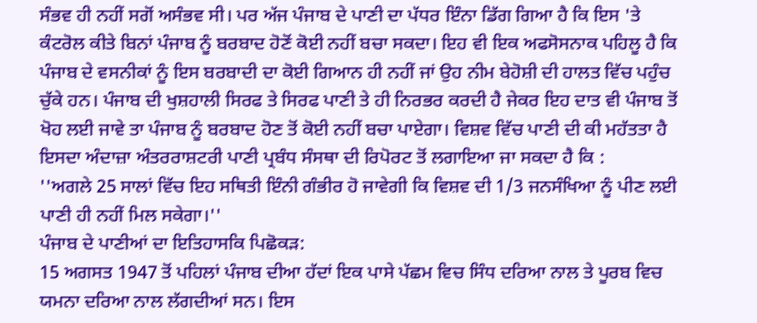ਸੰਭਵ ਹੀ ਨਹੀਂ ਸਗੋਂ ਅਸੰਭਵ ਸੀ। ਪਰ ਅੱਜ ਪੰਜਾਬ ਦੇ ਪਾਣੀ ਦਾ ਪੱਧਰ ਇੰਨਾ ਡਿੱਗ ਗਿਆ ਹੈ ਕਿ ਇਸ 'ਤੇ ਕੰਟਰੋਲ ਕੀਤੇ ਬਿਨਾਂ ਪੰਜਾਬ ਨੂੰ ਬਰਬਾਦ ਹੋਣੋਂ ਕੋਈ ਨਹੀਂ ਬਚਾ ਸਕਦਾ। ਇਹ ਵੀ ਇਕ ਅਫਸੋਸਨਾਕ ਪਹਿਲੂ ਹੈ ਕਿ ਪੰਜਾਬ ਦੇ ਵਸਨੀਕਾਂ ਨੂੰ ਇਸ ਬਰਬਾਦੀ ਦਾ ਕੋਈ ਗਿਆਨ ਹੀ ਨਹੀਂ ਜਾਂ ਉਹ ਨੀਮ ਬੇਹੋਸ਼ੀ ਦੀ ਹਾਲਤ ਵਿੱਚ ਪਹੁੰਚ ਚੁੱਕੇ ਹਨ। ਪੰਜਾਬ ਦੀ ਖੁਸ਼ਹਾਲੀ ਸਿਰਫ ਤੇ ਸਿਰਫ ਪਾਣੀ ਤੇ ਹੀ ਨਿਰਭਰ ਕਰਦੀ ਹੈ ਜੇਕਰ ਇਹ ਦਾਤ ਵੀ ਪੰਜਾਬ ਤੋਂ ਖੋਹ ਲਈ ਜਾਵੇ ਤਾ ਪੰਜਾਬ ਨੂੰ ਬਰਬਾਦ ਹੋਣ ਤੋਂ ਕੋਈ ਨਹੀਂ ਬਚਾ ਪਾਏਗਾ। ਵਿਸ਼ਵ ਵਿੱਚ ਪਾਣੀ ਦੀ ਕੀ ਮਹੱਤਤਾ ਹੈ ਇਸਦਾ ਅੰਦਾਜ਼ਾ ਅੰਤਰਰਾਸ਼ਟਰੀ ਪਾਣੀ ਪ੍ਰਬੰਧ ਸੰਸਥਾ ਦੀ ਰਿਪੋਰਟ ਤੋਂ ਲਗਾਇਆ ਜਾ ਸਕਦਾ ਹੈ ਕਿ :
''ਅਗਲੇ 25 ਸਾਲਾਂ ਵਿੱਚ ਇਹ ਸਥਿਤੀ ਇੰਨੀ ਗੰਭੀਰ ਹੋ ਜਾਵੇਗੀ ਕਿ ਵਿਸ਼ਵ ਦੀ 1/3 ਜਨਸੰਖਿਆ ਨੂੰ ਪੀਣ ਲਈ ਪਾਣੀ ਹੀ ਨਹੀਂ ਮਿਲ ਸਕੇਗਾ।''
ਪੰਜਾਬ ਦੇ ਪਾਣੀਆਂ ਦਾ ਇਤਿਹਾਸਕਿ ਪਿਛੋਕੜ:
15 ਅਗਸਤ 1947 ਤੋਂ ਪਹਿਲਾਂ ਪੰਜਾਬ ਦੀਆ ਹੱਦਾਂ ਇਕ ਪਾਸੇ ਪੱਛਮ ਵਿਚ ਸਿੰਧ ਦਰਿਆ ਨਾਲ ਤੇ ਪੂਰਬ ਵਿਚ ਯਮਨਾ ਦਰਿਆ ਨਾਲ ਲੱਗਦੀਆਂ ਸਨ। ਇਸ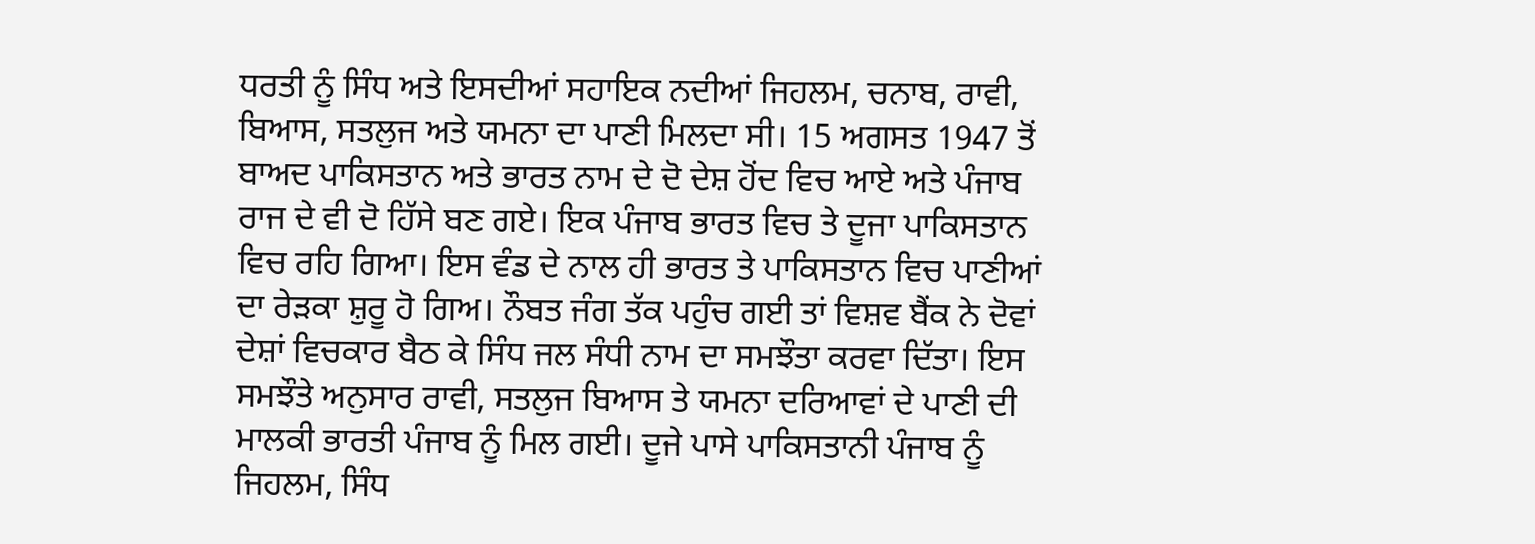ਧਰਤੀ ਨੂੰ ਸਿੰਧ ਅਤੇ ਇਸਦੀਆਂ ਸਹਾਇਕ ਨਦੀਆਂ ਜਿਹਲਮ, ਚਨਾਬ, ਰਾਵੀ, ਬਿਆਸ, ਸਤਲੁਜ ਅਤੇ ਯਮਨਾ ਦਾ ਪਾਣੀ ਮਿਲਦਾ ਸੀ। 15 ਅਗਸਤ 1947 ਤੋਂ ਬਾਅਦ ਪਾਕਿਸਤਾਨ ਅਤੇ ਭਾਰਤ ਨਾਮ ਦੇ ਦੋ ਦੇਸ਼ ਹੋਂਦ ਵਿਚ ਆਏ ਅਤੇ ਪੰਜਾਬ ਰਾਜ ਦੇ ਵੀ ਦੋ ਹਿੱਸੇ ਬਣ ਗਏ। ਇਕ ਪੰਜਾਬ ਭਾਰਤ ਵਿਚ ਤੇ ਦੂਜਾ ਪਾਕਿਸਤਾਨ ਵਿਚ ਰਹਿ ਗਿਆ। ਇਸ ਵੰਡ ਦੇ ਨਾਲ ਹੀ ਭਾਰਤ ਤੇ ਪਾਕਿਸਤਾਨ ਵਿਚ ਪਾਣੀਆਂ ਦਾ ਰੇੜਕਾ ਸ਼ੁਰੂ ਹੋ ਗਿਅ। ਨੌਬਤ ਜੰਗ ਤੱਕ ਪਹੁੰਚ ਗਈ ਤਾਂ ਵਿਸ਼ਵ ਬੈਂਕ ਨੇ ਦੋਵਾਂ ਦੇਸ਼ਾਂ ਵਿਚਕਾਰ ਬੈਠ ਕੇ ਸਿੰਧ ਜਲ ਸੰਧੀ ਨਾਮ ਦਾ ਸਮਝੌਤਾ ਕਰਵਾ ਦਿੱਤਾ। ਇਸ ਸਮਝੌਤੇ ਅਨੁਸਾਰ ਰਾਵੀ, ਸਤਲੁਜ ਬਿਆਸ ਤੇ ਯਮਨਾ ਦਰਿਆਵਾਂ ਦੇ ਪਾਣੀ ਦੀ ਮਾਲਕੀ ਭਾਰਤੀ ਪੰਜਾਬ ਨੂੰ ਮਿਲ ਗਈ। ਦੂਜੇ ਪਾਸੇ ਪਾਕਿਸਤਾਨੀ ਪੰਜਾਬ ਨੂੰ ਜਿਹਲਮ, ਸਿੰਧ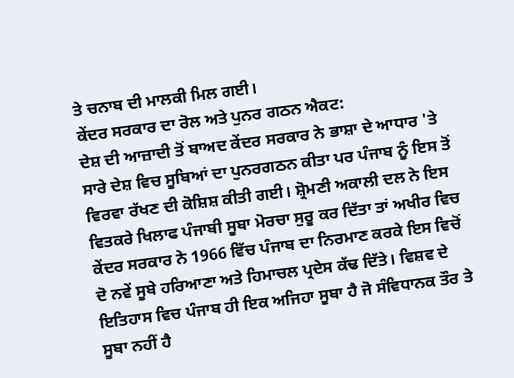ਤੇ ਚਨਾਬ ਦੀ ਮਾਲਕੀ ਮਿਲ ਗਈ।
ਕੇਂਦਰ ਸਰਕਾਰ ਦਾ ਰੋਲ ਅਤੇ ਪੁਨਰ ਗਠਨ ਐਕਟ:
ਦੇਸ਼ ਦੀ ਆਜ਼ਾਦੀ ਤੋਂ ਬਾਅਦ ਕੇਂਦਰ ਸਰਕਾਰ ਨੇ ਭਾਸ਼ਾ ਦੇ ਆਧਾਰ 'ਤੇ ਸਾਰੇ ਦੇਸ਼ ਵਿਚ ਸੂਬਿਆਂ ਦਾ ਪੁਨਰਗਠਨ ਕੀਤਾ ਪਰ ਪੰਜਾਬ ਨੂੰ ਇਸ ਤੋਂ ਵਿਰਵਾ ਰੱਖਣ ਦੀ ਕੋਸ਼ਿਸ਼ ਕੀਤੀ ਗਈ। ਸ਼੍ਰੋਮਣੀ ਅਕਾਲੀ ਦਲ ਨੇ ਇਸ ਵਿਤਕਰੇ ਖਿਲਾਫ ਪੰਜਾਬੀ ਸੂਬਾ ਮੋਰਚਾ ਸੁਰੂ ਕਰ ਦਿੱਤਾ ਤਾਂ ਅਖੀਰ ਵਿਚ ਕੇਂਦਰ ਸਰਕਾਰ ਨੇ 1966 ਵਿੱਚ ਪੰਜਾਬ ਦਾ ਨਿਰਮਾਣ ਕਰਕੇ ਇਸ ਵਿਚੋਂ ਦੋ ਨਵੇਂ ਸੂਬੇ ਹਰਿਆਣਾ ਅਤੇ ਹਿਮਾਚਲ ਪ੍ਰਦੇਸ ਕੱਢ ਦਿੱਤੇ। ਵਿਸ਼ਵ ਦੇ ਇਤਿਹਾਸ ਵਿਚ ਪੰਜਾਬ ਹੀ ਇਕ ਅਜਿਹਾ ਸੂਬਾ ਹੈ ਜੋ ਸੰਵਿਧਾਨਕ ਤੌਰ ਤੇ ਸੂਬਾ ਨਹੀਂ ਹੈ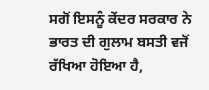ਸਗੋਂ ਇਸਨੂੰ ਕੇਂਦਰ ਸਰਕਾਰ ਨੇ ਭਾਰਤ ਦੀ ਗੁਲਾਮ ਬਸਤੀ ਵਜੋਂ ਰੱਖਿਆ ਹੋਇਆ ਹੈ,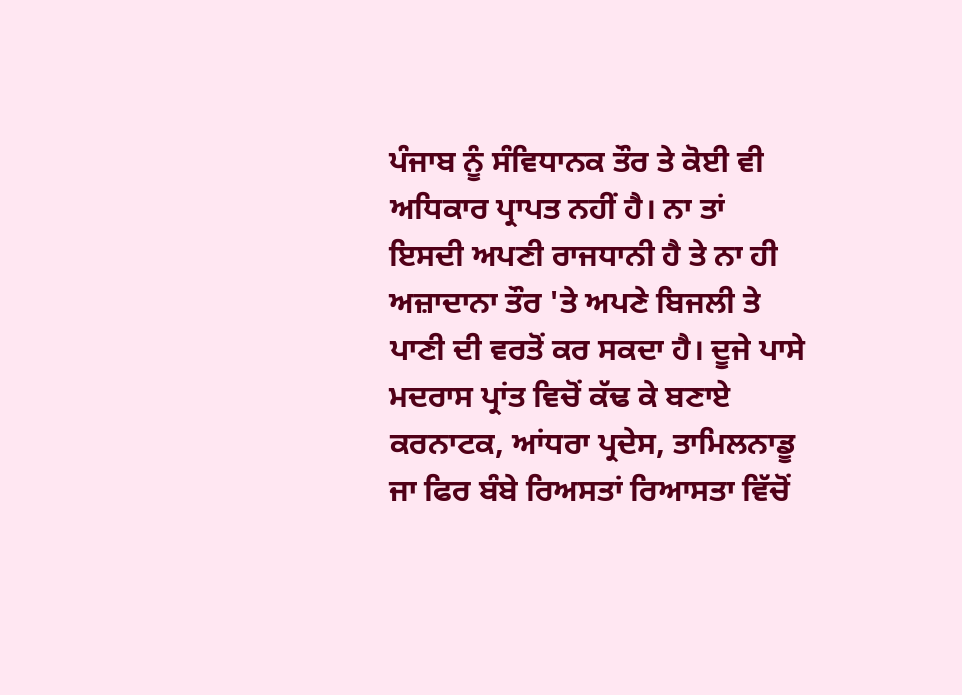ਪੰਜਾਬ ਨੂੰ ਸੰਵਿਧਾਨਕ ਤੌਰ ਤੇ ਕੋਈ ਵੀ ਅਧਿਕਾਰ ਪ੍ਰਾਪਤ ਨਹੀਂ ਹੈ। ਨਾ ਤਾਂ ਇਸਦੀ ਅਪਣੀ ਰਾਜਧਾਨੀ ਹੈ ਤੇ ਨਾ ਹੀ ਅਜ਼ਾਦਾਨਾ ਤੌਰ 'ਤੇ ਅਪਣੇ ਬਿਜਲੀ ਤੇ ਪਾਣੀ ਦੀ ਵਰਤੋਂ ਕਰ ਸਕਦਾ ਹੈ। ਦੂਜੇ ਪਾਸੇ ਮਦਰਾਸ ਪ੍ਰਾਂਤ ਵਿਚੋਂ ਕੱਢ ਕੇ ਬਣਾਏ ਕਰਨਾਟਕ, ਆਂਧਰਾ ਪ੍ਰਦੇਸ, ਤਾਮਿਲਨਾਡੂ ਜਾ ਫਿਰ ਬੰਬੇ ਰਿਅਸਤਾਂ ਰਿਆਸਤਾ ਵਿੱਚੋਂ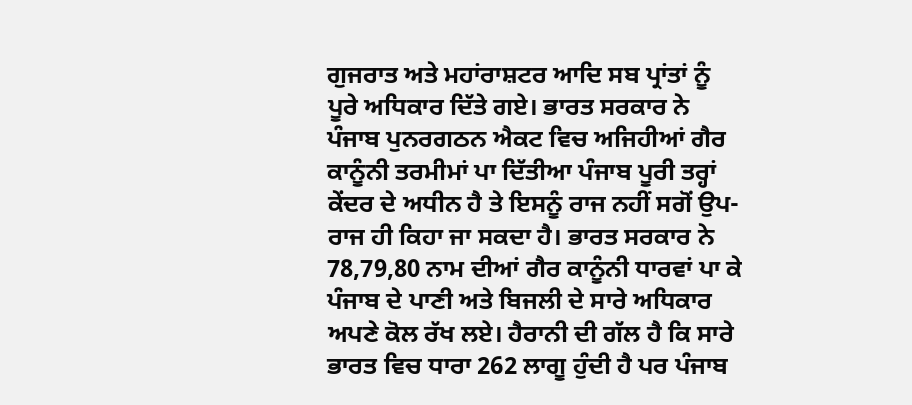ਗੁਜਰਾਤ ਅਤੇ ਮਹਾਂਰਾਸ਼ਟਰ ਆਦਿ ਸਬ ਪ੍ਰਾਂਤਾਂ ਨੂੰ ਪੂਰੇ ਅਧਿਕਾਰ ਦਿੱਤੇ ਗਏ। ਭਾਰਤ ਸਰਕਾਰ ਨੇ ਪੰਜਾਬ ਪੁਨਰਗਠਨ ਐਕਟ ਵਿਚ ਅਜਿਹੀਆਂ ਗੈਰ ਕਾਨੂੰਨੀ ਤਰਮੀਮਾਂ ਪਾ ਦਿੱਤੀਆ ਪੰਜਾਬ ਪੂਰੀ ਤਰ੍ਹਾਂ ਕੇਂਦਰ ਦੇ ਅਧੀਨ ਹੈ ਤੇ ਇਸਨੂੰ ਰਾਜ ਨਹੀਂ ਸਗੋਂ ਉਪ-ਰਾਜ ਹੀ ਕਿਹਾ ਜਾ ਸਕਦਾ ਹੈ। ਭਾਰਤ ਸਰਕਾਰ ਨੇ 78,79,80 ਨਾਮ ਦੀਆਂ ਗੈਰ ਕਾਨੂੰਨੀ ਧਾਰਵਾਂ ਪਾ ਕੇ ਪੰਜਾਬ ਦੇ ਪਾਣੀ ਅਤੇ ਬਿਜਲੀ ਦੇ ਸਾਰੇ ਅਧਿਕਾਰ ਅਪਣੇ ਕੋਲ ਰੱਖ ਲਏ। ਹੈਰਾਨੀ ਦੀ ਗੱਲ ਹੈ ਕਿ ਸਾਰੇ ਭਾਰਤ ਵਿਚ ਧਾਰਾ 262 ਲਾਗੂ ਹੁੰਦੀ ਹੈ ਪਰ ਪੰਜਾਬ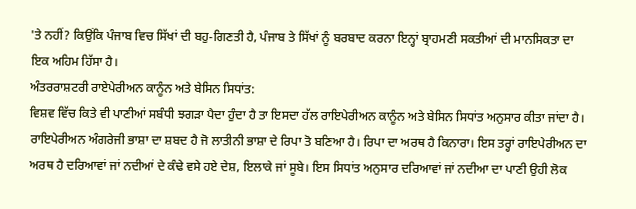'ਤੇ ਨਹੀਂ? ਕਿਉਂਕਿ ਪੰਜਾਬ ਵਿਚ ਸਿੱਖਾਂ ਦੀ ਬਹੁ-ਗਿਣਤੀ ਹੈ, ਪੰਜਾਬ ਤੇ ਸਿੱਖਾਂ ਨੂੰ ਬਰਬਾਦ ਕਰਨਾ ਇਨ੍ਹਾਂ ਬ੍ਰਾਹਮਣੀ ਸਕਤੀਆਂ ਦੀ ਮਾਨਸਿਕਤਾ ਦਾ ਇਕ ਅਹਿਮ ਹਿੱਸਾ ਹੈ।
ਅੰਤਰਰਾਸ਼ਟਰੀ ਰਾਏਪੇਰੀਅਨ ਕਾਨੂੰਨ ਅਤੇ ਬੇਸਿਨ ਸਿਧਾਂਤ:
ਵਿਸ਼ਵ ਵਿੱਚ ਕਿਤੇ ਵੀ ਪਾਣੀਆਂ ਸਬੰਧੀ ਝਗੜਾ ਪੈਦਾ ਹੁੰਦਾ ਹੈ ਤਾ ਇਸਦਾ ਹੱਲ ਰਾਇਪੇਰੀਅਨ ਕਾਨੂੰਨ ਅਤੇ ਬੇਸਿਨ ਸਿਧਾਂਤ ਅਨੁਸਾਰ ਕੀਤਾ ਜਾਂਦਾ ਹੈ। ਰਾਇਪੇਰੀਅਨ ਅੰਗਰੇਜੀ ਭਾਸ਼ਾ ਦਾ ਸ਼ਬਦ ਹੈ ਜੋ ਲਾਤੀਨੀ ਭਾਸ਼ਾ ਦੇ ਰਿਪਾ ਤੋ ਬਣਿਆ ਹੈ। ਰਿਪਾ ਦਾ ਅਰਥ ਹੈ ਕਿਨਾਰਾ। ਇਸ ਤਰ੍ਹਾਂ ਰਾਇਪੇਰੀਅਨ ਦਾ ਅਰਥ ਹੈ ਦਰਿਆਵਾਂ ਜਾਂ ਨਦੀਆਂ ਦੇ ਕੰਢੇ ਵਸੇ ਹਏ ਦੇਸ਼, ਇਲਾਕੇ ਜਾਂ ਸੂਬੇ। ਇਸ ਸਿਧਾਂਤ ਅਨੁਸਾਰ ਦਰਿਆਵਾਂ ਜਾਂ ਨਦੀਆ ਦਾ ਪਾਣੀ ਉਹੀ ਲੋਕ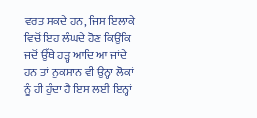ਵਰਤ ਸਕਦੇ ਹਨ, ਜਿਸ ਇਲਾਕੇ ਵਿਚੋਂ ਇਹ ਲੰਘਦੇ ਹੋਣ ਕਿਉਂਕਿ ਜਦੋਂ ਉੱਥੇ ਹੜ੍ਹ ਆਦਿ ਆ ਜਾਂਦੇ ਹਨ ਤਾਂ ਨੁਕਸਾਨ ਵੀ ਉਨ੍ਹਾ ਲੋਕਾਂ ਨੂੰ ਹੀ ਹੁੰਦਾ ਹੈ ਇਸ ਲਈ ਇਨ੍ਹਾਂ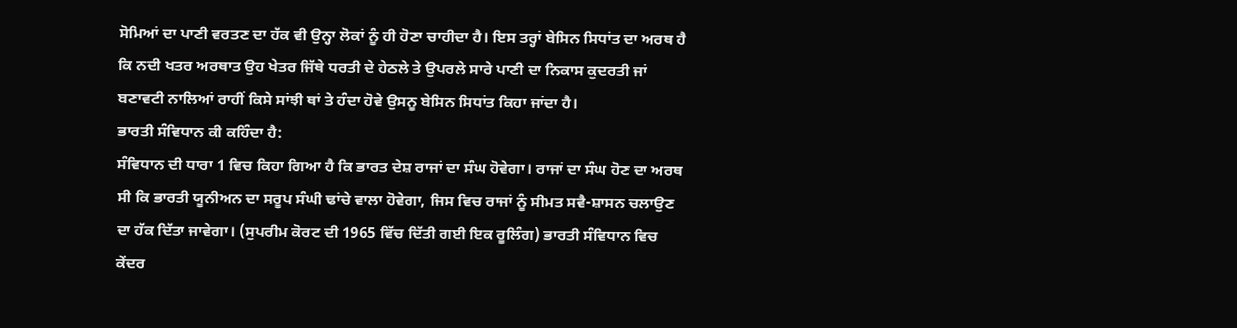ਸੋਮਿਆਂ ਦਾ ਪਾਣੀ ਵਰਤਣ ਦਾ ਹੱਕ ਵੀ ਉਨ੍ਹਾ ਲੋਕਾਂ ਨੂੰ ਹੀ ਹੋਣਾ ਚਾਹੀਦਾ ਹੈ। ਇਸ ਤਰ੍ਹਾਂ ਬੇਸਿਨ ਸਿਧਾਂਤ ਦਾ ਅਰਥ ਹੈ ਕਿ ਨਦੀ ਖਤਰ ਅਰਥਾਤ ਉਹ ਖੇਤਰ ਜਿੱਥੇ ਧਰਤੀ ਦੇ ਹੇਠਲੇ ਤੇ ਉਪਰਲੇ ਸਾਰੇ ਪਾਣੀ ਦਾ ਨਿਕਾਸ ਕੁਦਰਤੀ ਜਾਂ ਬਣਾਵਟੀ ਨਾਲਿਆਂ ਰਾਹੀਂ ਕਿਸੇ ਸਾਂਝੀ ਥਾਂ ਤੇ ਹੰਦਾ ਹੋਵੇ ਉਸਨੂ ਬੇਸਿਨ ਸਿਧਾਂਤ ਕਿਹਾ ਜਾਂਦਾ ਹੈ।
ਭਾਰਤੀ ਸੰਵਿਧਾਨ ਕੀ ਕਹਿੰਦਾ ਹੈ:
ਸੰਵਿਧਾਨ ਦੀ ਧਾਰਾ 1 ਵਿਚ ਕਿਹਾ ਗਿਆ ਹੈ ਕਿ ਭਾਰਤ ਦੇਸ਼ ਰਾਜਾਂ ਦਾ ਸੰਘ ਹੋਵੇਗਾ। ਰਾਜਾਂ ਦਾ ਸੰਘ ਹੋਣ ਦਾ ਅਰਥ ਸੀ ਕਿ ਭਾਰਤੀ ਯੂਨੀਅਨ ਦਾ ਸਰੂਪ ਸੰਘੀ ਢਾਂਚੇ ਵਾਲਾ ਹੋਵੇਗਾ, ਜਿਸ ਵਿਚ ਰਾਜਾਂ ਨੂੰ ਸੀਮਤ ਸਵੈ-ਸ਼ਾਸਨ ਚਲਾਉਣ ਦਾ ਹੱਕ ਦਿੱਤਾ ਜਾਵੇਗਾ। (ਸੁਪਰੀਮ ਕੋਰਟ ਦੀ 1965 ਵਿੱਚ ਦਿੱਤੀ ਗਈ ਇਕ ਰੂਲਿੰਗ) ਭਾਰਤੀ ਸੰਵਿਧਾਨ ਵਿਚ ਕੇਂਦਰ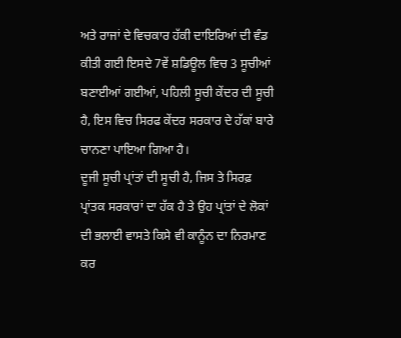ਅਤੇ ਰਾਜਾਂ ਦੇ ਵਿਚਕਾਰ ਹੱਕੀ ਦਾਇਰਿਆਂ ਦੀ ਵੰਡ ਕੀਤੀ ਗਈ ਇਸਦੇ 7ਵੇਂ ਸ਼ਡਿਊਲ ਵਿਚ 3 ਸੂਚੀਆਂ ਬਣਾਈਆਂ ਗਈਆਂ, ਪਹਿਲੀ ਸੂਚੀ ਕੇਂਦਰ ਦੀ ਸੂਚੀ ਹੈ, ਇਸ ਵਿਚ ਸਿਰਫ ਕੇਂਦਰ ਸਰਕਾਰ ਦੇ ਹੱਕਾਂ ਬਾਰੇ ਚਾਨਣਾ ਪਾਇਆ ਗਿਆ ਹੈ।
ਦੂਜੀ ਸੂਚੀ ਪ੍ਰਾਂਤਾਂ ਦੀ ਸੂਚੀ ਹੈ, ਜਿਸ ਤੇ ਸਿਰਫ਼ ਪ੍ਰਾਂਤਕ ਸਰਕਾਰਾਂ ਦਾ ਹੱਕ ਹੈ ਤੇ ਉਹ ਪ੍ਰਾਂਤਾਂ ਦੇ ਲੋਕਾਂ ਦੀ ਭਲਾਈ ਵਾਸਤੇ ਕਿਸੇ ਵੀ ਕਾਨੂੰਨ ਦਾ ਨਿਰਮਾਣ ਕਰ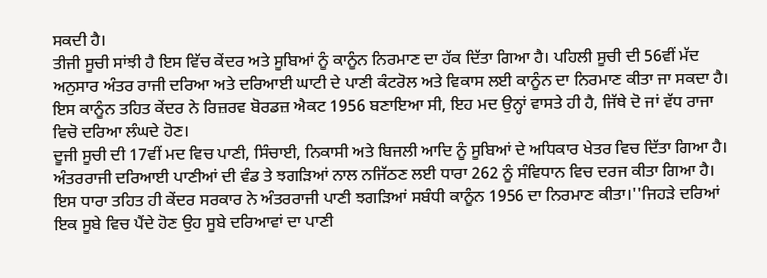ਸਕਦੀ ਹੈ।
ਤੀਜੀ ਸੂਚੀ ਸਾਂਝੀ ਹੈ ਇਸ ਵਿੱਚ ਕੇਂਦਰ ਅਤੇ ਸੂਬਿਆਂ ਨੂੰ ਕਾਨੂੰਨ ਨਿਰਮਾਣ ਦਾ ਹੱਕ ਦਿੱਤਾ ਗਿਆ ਹੈ। ਪਹਿਲੀ ਸੂਚੀ ਦੀ 56ਵੀਂ ਮੱਦ ਅਨੁਸਾਰ ਅੰਤਰ ਰਾਜੀ ਦਰਿਆ ਅਤੇ ਦਰਿਆਈ ਘਾਟੀ ਦੇ ਪਾਣੀ ਕੰਟਰੋਲ ਅਤੇ ਵਿਕਾਸ ਲਈ ਕਾਨੂੰਨ ਦਾ ਨਿਰਮਾਣ ਕੀਤਾ ਜਾ ਸਕਦਾ ਹੈ। ਇਸ ਕਾਨੂੰਨ ਤਹਿਤ ਕੇਂਦਰ ਨੇ ਰਿਜ਼ਰਵ ਬੋਰਡਜ਼ ਐਕਟ 1956 ਬਣਾਇਆ ਸੀ, ਇਹ ਮਦ ਉਨ੍ਹਾਂ ਵਾਸਤੇ ਹੀ ਹੈ, ਜਿੱਥੇ ਦੋ ਜਾਂ ਵੱਧ ਰਾਜਾ ਵਿਚੋ ਦਰਿਆ ਲੰਘਦੇ ਹੋਣ।
ਦੂਜੀ ਸੂਚੀ ਦੀ 17ਵੀਂ ਮਦ ਵਿਚ ਪਾਣੀ, ਸਿੰਚਾਈ, ਨਿਕਾਸੀ ਅਤੇ ਬਿਜਲੀ ਆਦਿ ਨੂੰ ਸੂਬਿਆਂ ਦੇ ਅਧਿਕਾਰ ਖੇਤਰ ਵਿਚ ਦਿੱਤਾ ਗਿਆ ਹੈ। ਅੰਤਰਰਾਜੀ ਦਰਿਆਈ ਪਾਣੀਆਂ ਦੀ ਵੰਡ ਤੇ ਝਗੜਿਆਂ ਨਾਲ ਨਜਿੱਠਣ ਲਈ ਧਾਰਾ 262 ਨੂੰ ਸੰਵਿਧਾਨ ਵਿਚ ਦਰਜ ਕੀਤਾ ਗਿਆ ਹੈ। ਇਸ ਧਾਰਾ ਤਹਿਤ ਹੀ ਕੇਂਦਰ ਸਰਕਾਰ ਨੇ ਅੰਤਰਰਾਜੀ ਪਾਣੀ ਝਗੜਿਆਂ ਸਬੰਧੀ ਕਾਨੂੰਨ 1956 ਦਾ ਨਿਰਮਾਣ ਕੀਤਾ।''ਜਿਹੜੇ ਦਰਿਆਂ ਇਕ ਸੂਬੇ ਵਿਚ ਪੈਂਦੇ ਹੋਣ ਉਹ ਸੂਬੇ ਦਰਿਆਵਾਂ ਦਾ ਪਾਣੀ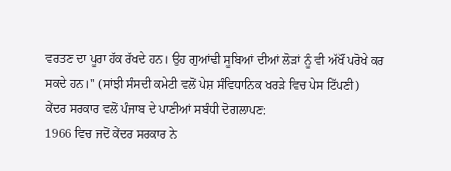ਵਰਤਣ ਦਾ ਪੂਰਾ ਹੱਕ ਰੱਖਦੇ ਹਨ। ਉਹ ਗੁਆਂਢੀ ਸੂਬਿਆਂ ਦੀਆਂ ਲੋੜਾਂ ਨੂੰ ਵੀ ਅੱਖੌਂ ਪਰੋਖੇ ਕਰ ਸਕਦੇ ਹਨ।'' (ਸਾਂਝੀ ਸੰਸਦੀ ਕਮੇਟੀ ਵਲੋਂ ਪੇਸ਼ ਸੰਵਿਧਾਨਿਕ ਖਰੜੇ ਵਿਚ ਪੇਸ ਟਿੱਪਣੀ)
ਕੇਂਦਰ ਸਰਕਾਰ ਵਲੋਂ ਪੰਜਾਬ ਦੇ ਪਾਣੀਆਂ ਸਬੰਧੀ ਦੋਗਲਾਪਣ:
1966 ਵਿਚ ਜਦੋਂ ਕੇਂਦਰ ਸਰਕਾਰ ਨੇ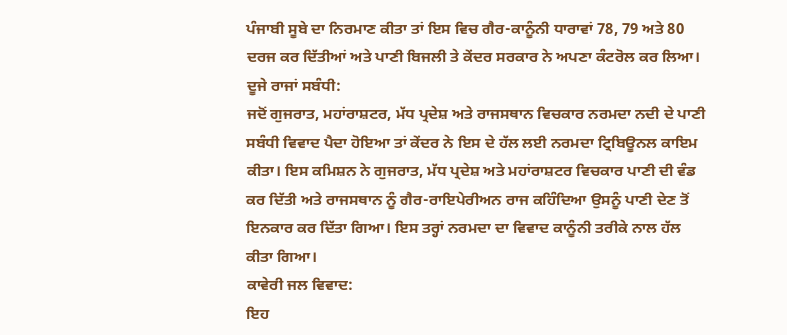ਪੰਜਾਬੀ ਸੂਬੇ ਦਾ ਨਿਰਮਾਣ ਕੀਤਾ ਤਾਂ ਇਸ ਵਿਚ ਗੈਰ-ਕਾਨੂੰਨੀ ਧਾਰਾਵਾਂ 78, 79 ਅਤੇ 80 ਦਰਜ ਕਰ ਦਿੱਤੀਆਂ ਅਤੇ ਪਾਣੀ ਬਿਜਲੀ ਤੇ ਕੇਂਦਰ ਸਰਕਾਰ ਨੇ ਅਪਣਾ ਕੰਟਰੋਲ ਕਰ ਲਿਆ।
ਦੂਜੇ ਰਾਜਾਂ ਸਬੰਧੀ:
ਜਦੋਂ ਗੁਜਰਾਤ, ਮਹਾਂਰਾਸ਼ਟਰ, ਮੱਧ ਪ੍ਰਦੇਸ਼ ਅਤੇ ਰਾਜਸਥਾਨ ਵਿਚਕਾਰ ਨਰਮਦਾ ਨਦੀ ਦੇ ਪਾਣੀ ਸਬੰਧੀ ਵਿਵਾਦ ਪੈਦਾ ਹੋਇਆ ਤਾਂ ਕੇਂਦਰ ਨੇ ਇਸ ਦੇ ਹੱਲ ਲਈ ਨਰਮਦਾ ਟ੍ਰਿਬਿਊਨਲ ਕਾਇਮ ਕੀਤਾ। ਇਸ ਕਮਿਸ਼ਨ ਨੇ ਗੁਜਰਾਤ, ਮੱਧ ਪ੍ਰਦੇਸ਼ ਅਤੇ ਮਹਾਂਰਾਸ਼ਟਰ ਵਿਚਕਾਰ ਪਾਣੀ ਦੀ ਵੰਡ ਕਰ ਦਿੱਤੀ ਅਤੇ ਰਾਜਸਥਾਨ ਨੂੰ ਗੈਰ-ਰਾਇਪੇਰੀਅਨ ਰਾਜ ਕਹਿੰਦਿਆ ਉਸਨੂੰ ਪਾਣੀ ਦੇਣ ਤੋਂ ਇਨਕਾਰ ਕਰ ਦਿੱਤਾ ਗਿਆ। ਇਸ ਤਰ੍ਹਾਂ ਨਰਮਦਾ ਦਾ ਵਿਵਾਦ ਕਾਨੂੰਨੀ ਤਰੀਕੇ ਨਾਲ ਹੱਲ ਕੀਤਾ ਗਿਆ।
ਕਾਵੇਰੀ ਜਲ ਵਿਵਾਦ:
ਇਹ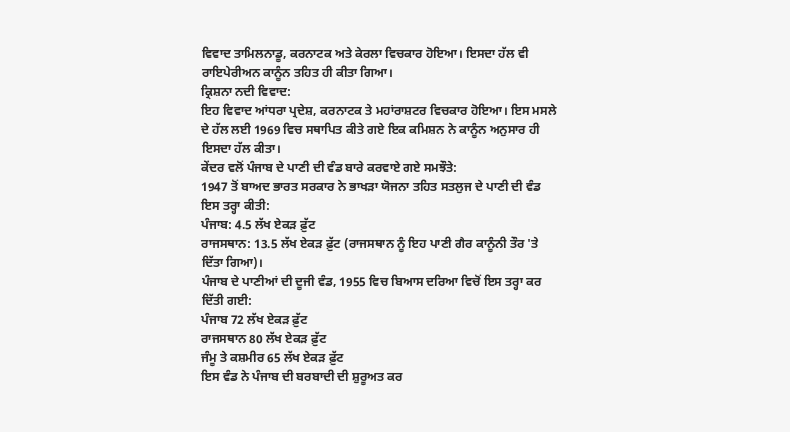ਵਿਵਾਦ ਤਾਮਿਲਨਾਡੂ, ਕਰਨਾਟਕ ਅਤੇ ਕੇਰਲਾ ਵਿਚਕਾਰ ਹੋਇਆ। ਇਸਦਾ ਹੱਲ ਵੀ ਰਾਇਪੇਰੀਅਨ ਕਾਨੂੰਨ ਤਹਿਤ ਹੀ ਕੀਤਾ ਗਿਆ।
ਕ੍ਰਿਸ਼ਨਾ ਨਦੀ ਵਿਵਾਦ:
ਇਹ ਵਿਵਾਦ ਆਂਧਰਾ ਪ੍ਰਦੇਸ਼, ਕਰਨਾਟਕ ਤੇ ਮਹਾਂਰਾਸ਼ਟਰ ਵਿਚਕਾਰ ਹੋਇਆ। ਇਸ ਮਸਲੇ ਦੇ ਹੱਲ ਲਈ 1969 ਵਿਚ ਸਥਾਪਿਤ ਕੀਤੇ ਗਏ ਇਕ ਕਮਿਸ਼ਨ ਨੇ ਕਾਨੂੰਨ ਅਨੁਸਾਰ ਹੀ ਇਸਦਾ ਹੱਲ ਕੀਤਾ।
ਕੇਂਦਰ ਵਲੋਂ ਪੰਜਾਬ ਦੇ ਪਾਣੀ ਦੀ ਵੰਡ ਬਾਰੇ ਕਰਵਾਏ ਗਏ ਸਮਝੌਤੇ:
1947 ਤੋਂ ਬਾਅਦ ਭਾਰਤ ਸਰਕਾਰ ਨੇ ਭਾਖੜਾ ਯੋਜਨਾ ਤਹਿਤ ਸਤਲੁਜ ਦੇ ਪਾਣੀ ਦੀ ਵੰਡ ਇਸ ਤਰ੍ਹਾ ਕੀਤੀ:
ਪੰਜਾਬ: 4.5 ਲੱਖ ਏਕੜ ਫ਼ੁੱਟ
ਰਾਜਸਥਾਨ: 13.5 ਲੱਖ ਏਕੜ ਫ਼ੁੱਟ (ਰਾਜਸਥਾਨ ਨੂੰ ਇਹ ਪਾਣੀ ਗੈਰ ਕਾਨੂੰਨੀ ਤੌਰ 'ਤੇ ਦਿੱਤਾ ਗਿਆ)।
ਪੰਜਾਬ ਦੇ ਪਾਣੀਆਂ ਦੀ ਦੂਜੀ ਵੰਡ, 1955 ਵਿਚ ਬਿਆਸ ਦਰਿਆ ਵਿਚੋਂ ਇਸ ਤਰ੍ਹਾ ਕਰ ਦਿੱਤੀ ਗਈ:
ਪੰਜਾਬ 72 ਲੱਖ ਏਕੜ ਫ਼ੁੱਟ
ਰਾਜਸਥਾਨ 80 ਲੱਖ ਏਕੜ ਫ਼ੁੱਟ
ਜੰਮੂ ਤੇ ਕਸ਼ਮੀਰ 65 ਲੱਖ ਏਕੜ ਫ਼ੁੱਟ
ਇਸ ਵੰਡ ਨੇ ਪੰਜਾਬ ਦੀ ਬਰਬਾਦੀ ਦੀ ਸ਼ੁਰੂਅਤ ਕਰ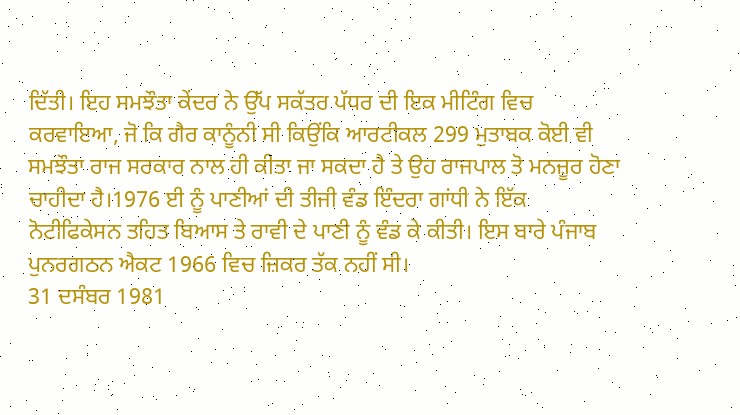ਦਿੱਤੀ। ਇਹ ਸਮਝੌਤਾ ਕੇਂਦਰ ਨੇ ਉੱਪ ਸਕੱਤਰ ਪੱਧਰ ਦੀ ਇਕ ਮੀਟਿੰਗ ਵਿਚ ਕਰਵਾਇਆ, ਜੋ ਕਿ ਗੈਰ ਕਾਨੂੰਨੀ ਸੀ ਕਿਉਂਕਿ ਆਰਟੀਕਲ 299 ਮੁਤਾਬਕ ਕੋਈ ਵੀ ਸਮਝੌਤਾ ਰਾਜ ਸਰਕਾਰ ਨਾਲ ਹੀ ਕੀਤਾ ਜਾ ਸਕਦਾ ਹੈ ਤੇ ਉਹ ਰਾਜਪਾਲ ਤੋ ਮਨਜ਼ੂਰ ਹੋਣਾ ਚਾਹੀਦਾ ਹੈ।1976 ਈ ਨੂੰ ਪਾਣੀਆਂ ਦੀ ਤੀਜੀ ਵੰਡ ਇੰਦਰਾ ਗਾਂਧੀ ਨੇ ਇੱਕ ਨੋਟੀਫਿਕੇਸਨ ਤਹਿਤ ਬਿਆਸ ਤੇ ਰਾਵੀ ਦੇ ਪਾਣੀ ਨੂੰ ਵੰਡ ਕੇ ਕੀਤੀ। ਇਸ ਬਾਰੇ ਪੰਜਾਬ ਪੁਨਰਗਠਨ ਐਕਟ 1966 ਵਿਚ ਜ਼ਿਕਰ ਤੱਕ ਨਹੀਂ ਸੀ।
31 ਦਸੰਬਰ 1981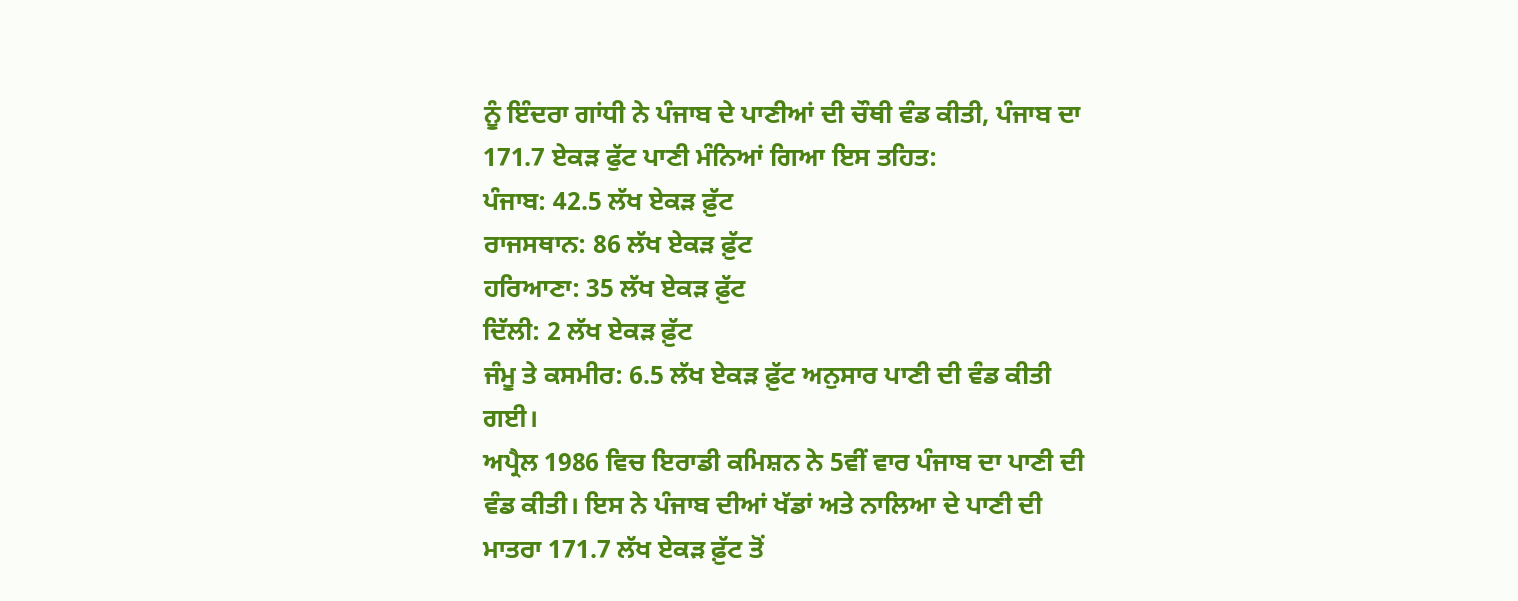ਨੂੰ ਇੰਦਰਾ ਗਾਂਧੀ ਨੇ ਪੰਜਾਬ ਦੇ ਪਾਣੀਆਂ ਦੀ ਚੌਥੀ ਵੰਡ ਕੀਤੀ, ਪੰਜਾਬ ਦਾ 171.7 ਏਕੜ ਫੁੱਟ ਪਾਣੀ ਮੰਨਿਆਂ ਗਿਆ ਇਸ ਤਹਿਤ:
ਪੰਜਾਬ: 42.5 ਲੱਖ ਏਕੜ ਫ਼ੁੱਟ
ਰਾਜਸਥਾਨ: 86 ਲੱਖ ਏਕੜ ਫ਼ੁੱਟ
ਹਰਿਆਣਾ: 35 ਲੱਖ ਏਕੜ ਫ਼ੁੱਟ
ਦਿੱਲੀ: 2 ਲੱਖ ਏਕੜ ਫ਼ੁੱਟ
ਜੰਮੂ ਤੇ ਕਸਮੀਰ: 6.5 ਲੱਖ ਏਕੜ ਫ਼ੁੱਟ ਅਨੁਸਾਰ ਪਾਣੀ ਦੀ ਵੰਡ ਕੀਤੀ ਗਈ।
ਅਪ੍ਰੈਲ 1986 ਵਿਚ ਇਰਾਡੀ ਕਮਿਸ਼ਨ ਨੇ 5ਵੀਂ ਵਾਰ ਪੰਜਾਬ ਦਾ ਪਾਣੀ ਦੀ ਵੰਡ ਕੀਤੀ। ਇਸ ਨੇ ਪੰਜਾਬ ਦੀਆਂ ਖੱਡਾਂ ਅਤੇ ਨਾਲਿਆ ਦੇ ਪਾਣੀ ਦੀ ਮਾਤਰਾ 171.7 ਲੱਖ ਏਕੜ ਫ਼ੁੱਟ ਤੋਂ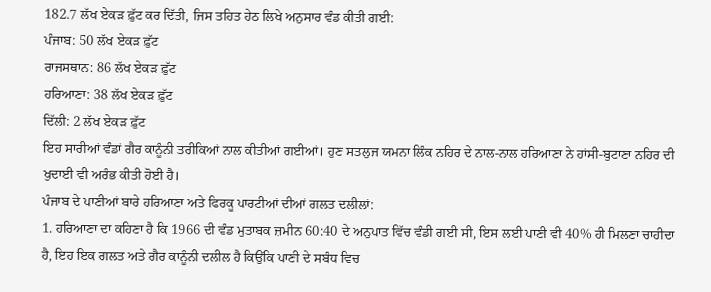182.7 ਲੱਖ ਏਕੜ ਫ਼ੁੱਟ ਕਰ ਦਿੱਤੀ, ਜਿਸ ਤਹਿਤ ਹੇਠ ਲਿਖੇ ਅਨੁਸਾਰ ਵੰਡ ਕੀਤੀ ਗਈ:
ਪੰਜਾਬ: 50 ਲੱਖ ਏਕੜ ਫ਼ੁੱਟ
ਰਾਜਸਥਾਨ: 86 ਲੱਖ ਏਕੜ ਫ਼ੁੱਟ
ਹਰਿਆਣਾ: 38 ਲੱਖ ਏਕੜ ਫ਼ੁੱਟ
ਦਿੱਲੀ: 2 ਲੱਖ ਏਕੜ ਫ਼ੁੱਟ
ਇਹ ਸਾਰੀਆਂ ਵੰਡਾਂ ਗੈਰ ਕਾਨੂੰਨੀ ਤਰੀਕਿਆਂ ਨਾਲ ਕੀਤੀਆਂ ਗਈਆਂ। ਹੁਣ ਸਤਲੁਜ ਯਮਨਾ ਲਿੰਕ ਨਹਿਰ ਦੇ ਨਾਲ-ਨਾਲ ਹਰਿਆਣਾ ਨੇ ਹਾਂਸੀ-ਬੁਟਾਣਾ ਨਹਿਰ ਦੀ ਖੁਦਾਈ ਵੀ ਅਰੰਭ ਕੀਤੀ ਹੋਈ ਹੈ।
ਪੰਜਾਬ ਦੇ ਪਾਣੀਆਂ ਬਾਰੇ ਹਰਿਆਣਾ ਅਤੇ ਫਿਰਕੂ ਪਾਰਟੀਆਂ ਦੀਆਂ ਗਲਤ ਦਲੀਲਾਂ:
1. ਹਰਿਆਣਾ ਦਾ ਕਹਿਣਾ ਹੈ ਕਿ 1966 ਦੀ ਵੰਡ ਮੁਤਾਬਕ ਜ਼ਮੀਨ 60:40 ਦੇ ਅਨੁਪਾਤ ਵਿੱਚ ਵੰਡੀ ਗਈ ਸੀ, ਇਸ ਲਈ ਪਾਣੀ ਵੀ 40% ਹੀ ਮਿਲਣਾ ਚਾਹੀਦਾ ਹੈ, ਇਹ ਇਕ ਗਲਤ ਅਤੇ ਗੈਰ ਕਾਨੂੰਨੀ ਦਲੀਲ ਹੈ ਕਿਉਂਕਿ ਪਾਣੀ ਦੇ ਸਬੰਧ ਵਿਚ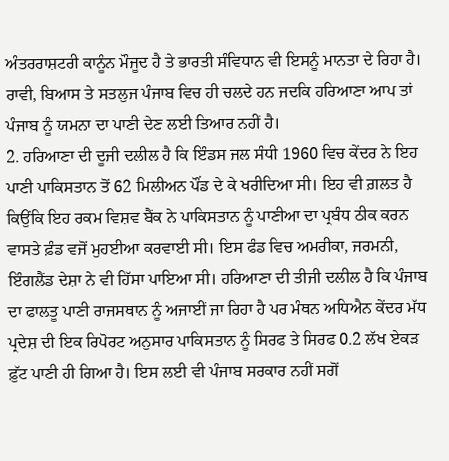ਅੰਤਰਰਾਸ਼ਟਰੀ ਕਾਨੂੰਨ ਮੌਜੂਦ ਹੈ ਤੇ ਭਾਰਤੀ ਸੰਵਿਧਾਨ ਵੀ ਇਸਨੂੰ ਮਾਨਤਾ ਦੇ ਰਿਹਾ ਹੈ। ਰਾਵੀ, ਬਿਆਸ ਤੇ ਸਤਲੁਜ ਪੰਜਾਬ ਵਿਚ ਹੀ ਚਲਦੇ ਹਨ ਜਦਕਿ ਹਰਿਆਣਾ ਆਪ ਤਾਂ ਪੰਜਾਬ ਨੂੰ ਯਮਨਾ ਦਾ ਪਾਣੀ ਦੇਣ ਲਈ ਤਿਆਰ ਨਹੀਂ ਹੈ।
2. ਹਰਿਆਣਾ ਦੀ ਦੂਜੀ ਦਲੀਲ ਹੈ ਕਿ ਇੰਡਸ ਜਲ ਸੰਧੀ 1960 ਵਿਚ ਕੇਂਦਰ ਨੇ ਇਹ ਪਾਣੀ ਪਾਕਿਸਤਾਨ ਤੋਂ 62 ਮਿਲੀਅਨ ਪੌਂਡ ਦੇ ਕੇ ਖਰੀਦਿਆ ਸੀ। ਇਹ ਵੀ ਗ਼ਲਤ ਹੈ ਕਿਉਂਕਿ ਇਹ ਰਕਮ ਵਿਸ਼ਵ ਬੈਂਕ ਨੇ ਪਾਕਿਸਤਾਨ ਨੂੰ ਪਾਣੀਆ ਦਾ ਪ੍ਰਬੰਧ ਠੀਕ ਕਰਨ ਵਾਸਤੇ ਫ਼ੰਡ ਵਜੋਂ ਮੁਹਈਆ ਕਰਵਾਈ ਸੀ। ਇਸ ਫੰਡ ਵਿਚ ਅਮਰੀਕਾ, ਜਰਮਨੀ, ਇੰਗਲੈਂਡ ਦੇਸ਼ਾ ਨੇ ਵੀ ਹਿੱਸਾ ਪਾਇਆ ਸੀ। ਹਰਿਆਣਾ ਦੀ ਤੀਜੀ ਦਲੀਲ ਹੈ ਕਿ ਪੰਜਾਬ ਦਾ ਫਾਲਤੂ ਪਾਣੀ ਰਾਜਸਥਾਨ ਨੂੰ ਅਜਾਈਂ ਜਾ ਰਿਹਾ ਹੈ ਪਰ ਮੰਥਨ ਅਧਿਐਨ ਕੇਂਦਰ ਮੱਧ ਪ੍ਰਦੇਸ਼ ਦੀ ਇਕ ਰਿਪੋਰਟ ਅਨੁਸਾਰ ਪਾਕਿਸਤਾਨ ਨੂੰ ਸਿਰਫ ਤੇ ਸਿਰਫ 0.2 ਲੱਖ ਏਕੜ ਫ਼ੁੱਟ ਪਾਣੀ ਹੀ ਗਿਆ ਹੈ। ਇਸ ਲਈ ਵੀ ਪੰਜਾਬ ਸਰਕਾਰ ਨਹੀਂ ਸਗੋਂ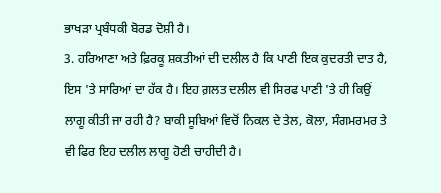ਭਾਖੜਾ ਪ੍ਰਬੰਧਕੀ ਬੋਰਡ ਦੋਸ਼ੀ ਹੈ।
3. ਹਰਿਆਣਾ ਅਤੇ ਫ਼ਿਰਕੂ ਸ਼ਕਤੀਆਂ ਦੀ ਦਲੀਲ ਹੈ ਕਿ ਪਾਣੀ ਇਕ ਕੁਦਰਤੀ ਦਾਤ ਹੈ, ਇਸ 'ਤੇ ਸਾਰਿਆਂ ਦਾ ਹੱਕ ਹੈ। ਇਹ ਗ਼ਲਤ ਦਲੀਲ ਵੀ ਸਿਰਫ ਪਾਣੀ 'ਤੇ ਹੀ ਕਿਉਂ ਲਾਗੂ ਕੀਤੀ ਜਾ ਰਹੀ ਹੈ? ਬਾਕੀ ਸੂਬਿਆਂ ਵਿਚੋਂ ਨਿਕਲ ਦੇ ਤੇਲ, ਕੋਲਾ, ਸੰਗਮਰਮਰ ਤੇ ਵੀ ਫਿਰ ਇਹ ਦਲੀਲ ਲਾਗੂ ਹੋਣੀ ਚਾਹੀਦੀ ਹੈ।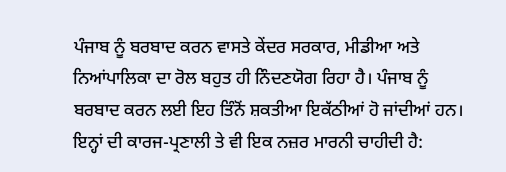ਪੰਜਾਬ ਨੂੰ ਬਰਬਾਦ ਕਰਨ ਵਾਸਤੇ ਕੇਂਦਰ ਸਰਕਾਰ, ਮੀਡੀਆ ਅਤੇ ਨਿਆਂਪਾਲਿਕਾ ਦਾ ਰੋਲ ਬਹੁਤ ਹੀ ਨਿੰਦਣਯੋਗ ਰਿਹਾ ਹੈ। ਪੰਜਾਬ ਨੂੰ ਬਰਬਾਦ ਕਰਨ ਲਈ ਇਹ ਤਿੰਨੋਂ ਸ਼ਕਤੀਆ ਇਕੱਠੀਆਂ ਹੋ ਜਾਂਦੀਆਂ ਹਨ। ਇਨ੍ਹਾਂ ਦੀ ਕਾਰਜ-ਪ੍ਰਣਾਲੀ ਤੇ ਵੀ ਇਕ ਨਜ਼ਰ ਮਾਰਨੀ ਚਾਹੀਦੀ ਹੈ: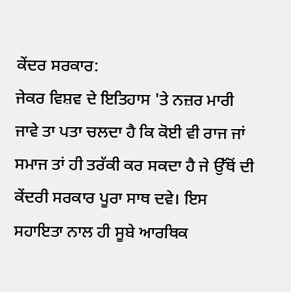ਕੇਂਦਰ ਸਰਕਾਰ:
ਜੇਕਰ ਵਿਸ਼ਵ ਦੇ ਇਤਿਹਾਸ 'ਤੇ ਨਜ਼ਰ ਮਾਰੀ ਜਾਵੇ ਤਾ ਪਤਾ ਚਲਦਾ ਹੈ ਕਿ ਕੋਈ ਵੀ ਰਾਜ ਜਾਂ ਸਮਾਜ ਤਾਂ ਹੀ ਤਰੱਕੀ ਕਰ ਸਕਦਾ ਹੈ ਜੇ ਉੱਥੋਂ ਦੀ ਕੇਂਦਰੀ ਸਰਕਾਰ ਪੂਰਾ ਸਾਥ ਦਵੇ। ਇਸ ਸਹਾਇਤਾ ਨਾਲ ਹੀ ਸੂਬੇ ਆਰਥਿਕ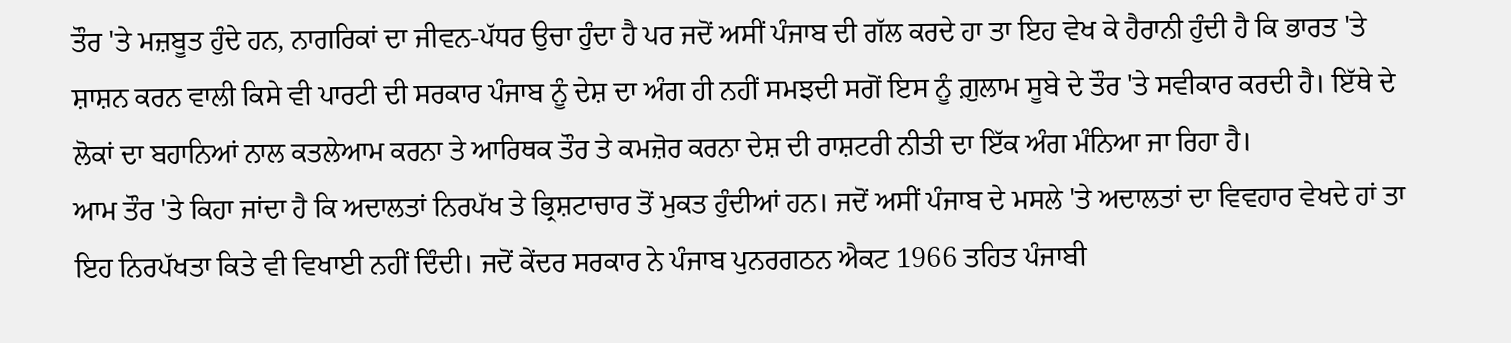ਤੌਰ 'ਤੇ ਮਜ਼ਬੂਤ ਹੁੰਦੇ ਹਨ, ਨਾਗਰਿਕਾਂ ਦਾ ਜੀਵਨ-ਪੱਧਰ ਉਚਾ ਹੁੰਦਾ ਹੈ ਪਰ ਜਦੋਂ ਅਸੀਂ ਪੰਜਾਬ ਦੀ ਗੱਲ ਕਰਦੇ ਹਾ ਤਾ ਇਹ ਵੇਖ ਕੇ ਹੈਰਾਨੀ ਹੁੰਦੀ ਹੈ ਕਿ ਭਾਰਤ 'ਤੇ ਸ਼ਾਸ਼ਨ ਕਰਨ ਵਾਲੀ ਕਿਸੇ ਵੀ ਪਾਰਟੀ ਦੀ ਸਰਕਾਰ ਪੰਜਾਬ ਨੂੰ ਦੇਸ਼ ਦਾ ਅੰਗ ਹੀ ਨਹੀਂ ਸਮਝਦੀ ਸਗੋਂ ਇਸ ਨੂੰ ਗ਼ੁਲਾਮ ਸੂਬੇ ਦੇ ਤੌਰ 'ਤੇ ਸਵੀਕਾਰ ਕਰਦੀ ਹੈ। ਇੱਥੇ ਦੇ ਲੋਕਾਂ ਦਾ ਬਹਾਨਿਆਂ ਨਾਲ ਕਤਲੇਆਮ ਕਰਨਾ ਤੇ ਆਰਿਥਕ ਤੌਰ ਤੇ ਕਮਜ਼ੋਰ ਕਰਨਾ ਦੇਸ਼ ਦੀ ਰਾਸ਼ਟਰੀ ਨੀਤੀ ਦਾ ਇੱਕ ਅੰਗ ਮੰਨਿਆ ਜਾ ਰਿਹਾ ਹੈ।
ਆਮ ਤੌਰ 'ਤੇ ਕਿਹਾ ਜਾਂਦਾ ਹੈ ਕਿ ਅਦਾਲਤਾਂ ਨਿਰਪੱਖ ਤੇ ਭ੍ਰਿਸ਼ਟਾਚਾਰ ਤੋਂ ਮੁਕਤ ਹੁੰਦੀਆਂ ਹਨ। ਜਦੋਂ ਅਸੀਂ ਪੰਜਾਬ ਦੇ ਮਸਲੇ 'ਤੇ ਅਦਾਲਤਾਂ ਦਾ ਵਿਵਹਾਰ ਵੇਖਦੇ ਹਾਂ ਤਾ ਇਹ ਨਿਰਪੱਖਤਾ ਕਿਤੇ ਵੀ ਵਿਖਾਈ ਨਹੀਂ ਦਿੰਦੀ। ਜਦੋਂ ਕੇਂਦਰ ਸਰਕਾਰ ਨੇ ਪੰਜਾਬ ਪੁਨਰਗਠਨ ਐਕਟ 1966 ਤਹਿਤ ਪੰਜਾਬੀ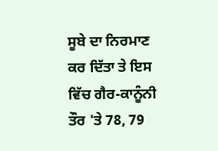ਸੂਬੇ ਦਾ ਨਿਰਮਾਣ ਕਰ ਦਿੱਤਾ ਤੇ ਇਸ ਵਿੱਚ ਗੈਰ-ਕਾਨੂੰਨੀ ਤੌਰ 'ਤੇ 78, 79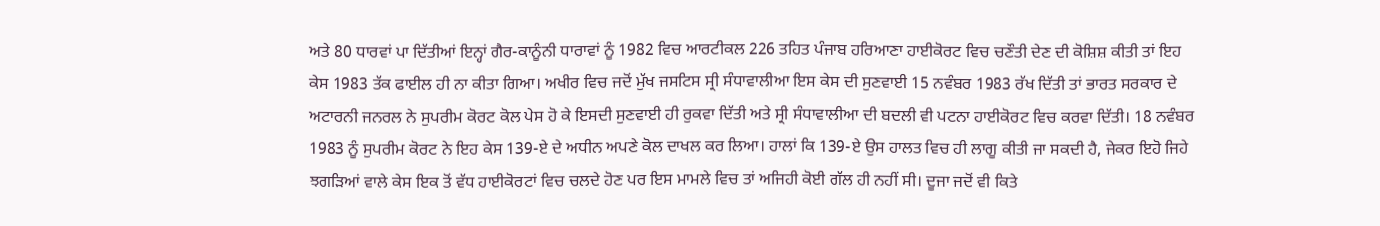ਅਤੇ 80 ਧਾਰਵਾਂ ਪਾ ਦਿੱਤੀਆਂ ਇਨ੍ਹਾਂ ਗੈਰ-ਕਾਨੂੰਨੀ ਧਾਰਾਵਾਂ ਨੂੰ 1982 ਵਿਚ ਆਰਟੀਕਲ 226 ਤਹਿਤ ਪੰਜਾਬ ਹਰਿਆਣਾ ਹਾਈਕੋਰਟ ਵਿਚ ਚਣੌਤੀ ਦੇਣ ਦੀ ਕੋਸ਼ਿਸ਼ ਕੀਤੀ ਤਾਂ ਇਹ ਕੇਸ 1983 ਤੱਕ ਫਾਈਲ ਹੀ ਨਾ ਕੀਤਾ ਗਿਆ। ਅਖੀਰ ਵਿਚ ਜਦੋਂ ਮੁੱਖ ਜਸਟਿਸ ਸ੍ਰੀ ਸੰਧਾਵਾਲੀਆ ਇਸ ਕੇਸ ਦੀ ਸੁਣਵਾਈ 15 ਨਵੰਬਰ 1983 ਰੱਖ ਦਿੱਤੀ ਤਾਂ ਭਾਰਤ ਸਰਕਾਰ ਦੇ ਅਟਾਰਨੀ ਜਨਰਲ ਨੇ ਸੁਪਰੀਮ ਕੋਰਟ ਕੋਲ ਪੇਸ ਹੋ ਕੇ ਇਸਦੀ ਸੁਣਵਾਈ ਹੀ ਰੁਕਵਾ ਦਿੱਤੀ ਅਤੇ ਸ੍ਰੀ ਸੰਧਾਵਾਲੀਆ ਦੀ ਬਦਲੀ ਵੀ ਪਟਨਾ ਹਾਈਕੋਰਟ ਵਿਚ ਕਰਵਾ ਦਿੱਤੀ। 18 ਨਵੰਬਰ 1983 ਨੂੰ ਸੁਪਰੀਮ ਕੋਰਟ ਨੇ ਇਹ ਕੇਸ 139-ਏ ਦੇ ਅਧੀਨ ਅਪਣੇ ਕੋਲ ਦਾਖਲ ਕਰ ਲਿਆ। ਹਾਲਾਂ ਕਿ 139-ਏ ਉਸ ਹਾਲਤ ਵਿਚ ਹੀ ਲਾਗੂ ਕੀਤੀ ਜਾ ਸਕਦੀ ਹੈ, ਜੇਕਰ ਇਹੋ ਜਿਹੇ ਝਗੜਿਆਂ ਵਾਲੇ ਕੇਸ ਇਕ ਤੋਂ ਵੱਧ ਹਾਈਕੋਰਟਾਂ ਵਿਚ ਚਲਦੇ ਹੋਣ ਪਰ ਇਸ ਮਾਮਲੇ ਵਿਚ ਤਾਂ ਅਜਿਹੀ ਕੋਈ ਗੱਲ ਹੀ ਨਹੀਂ ਸੀ। ਦੂਜਾ ਜਦੋਂ ਵੀ ਕਿਤੇ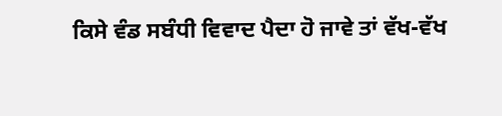ਕਿਸੇ ਵੰਡ ਸਬੰਧੀ ਵਿਵਾਦ ਪੈਦਾ ਹੋ ਜਾਵੇ ਤਾਂ ਵੱਖ-ਵੱਖ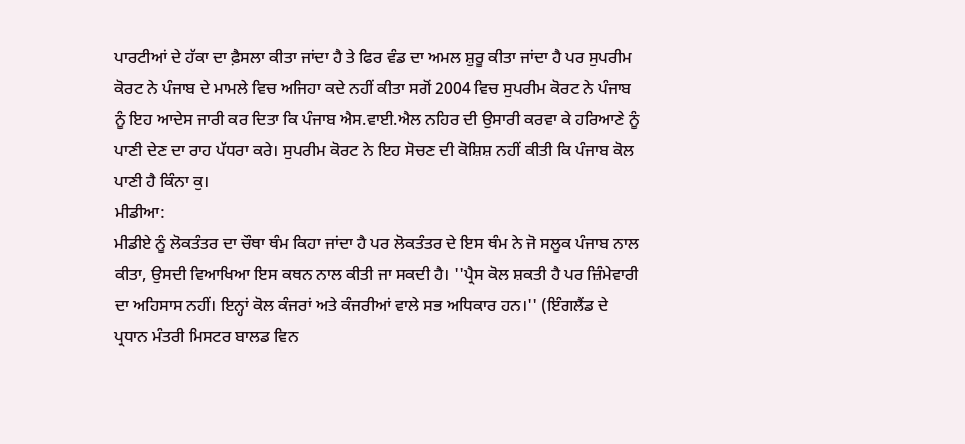ਪਾਰਟੀਆਂ ਦੇ ਹੱਕਾ ਦਾ ਫ਼ੈਸਲਾ ਕੀਤਾ ਜਾਂਦਾ ਹੈ ਤੇ ਫਿਰ ਵੰਡ ਦਾ ਅਮਲ ਸ਼ੁਰੂ ਕੀਤਾ ਜਾਂਦਾ ਹੈ ਪਰ ਸੁਪਰੀਮ ਕੋਰਟ ਨੇ ਪੰਜਾਬ ਦੇ ਮਾਮਲੇ ਵਿਚ ਅਜਿਹਾ ਕਦੇ ਨਹੀਂ ਕੀਤਾ ਸਗੋਂ 2004 ਵਿਚ ਸੁਪਰੀਮ ਕੋਰਟ ਨੇ ਪੰਜਾਬ ਨੂੰ ਇਹ ਆਦੇਸ ਜਾਰੀ ਕਰ ਦਿਤਾ ਕਿ ਪੰਜਾਬ ਐਸ.ਵਾਈ.ਐਲ ਨਹਿਰ ਦੀ ਉਸਾਰੀ ਕਰਵਾ ਕੇ ਹਰਿਆਣੇ ਨੂੰ ਪਾਣੀ ਦੇਣ ਦਾ ਰਾਹ ਪੱਧਰਾ ਕਰੇ। ਸੁਪਰੀਮ ਕੋਰਟ ਨੇ ਇਹ ਸੋਚਣ ਦੀ ਕੋਸ਼ਿਸ਼ ਨਹੀਂ ਕੀਤੀ ਕਿ ਪੰਜਾਬ ਕੋਲ ਪਾਣੀ ਹੈ ਕਿੰਨਾ ਕੁ।
ਮੀਡੀਆ:
ਮੀਡੀਏ ਨੂੰ ਲੋਕਤੰਤਰ ਦਾ ਚੌਥਾ ਥੰਮ ਕਿਹਾ ਜਾਂਦਾ ਹੈ ਪਰ ਲੋਕਤੰਤਰ ਦੇ ਇਸ ਥੰਮ ਨੇ ਜੋ ਸਲੂਕ ਪੰਜਾਬ ਨਾਲ ਕੀਤਾ, ਉਸਦੀ ਵਿਆਖਿਆ ਇਸ ਕਥਨ ਨਾਲ ਕੀਤੀ ਜਾ ਸਕਦੀ ਹੈ। ''ਪ੍ਰੈਸ ਕੋਲ ਸ਼ਕਤੀ ਹੈ ਪਰ ਜ਼ਿੰਮੇਵਾਰੀ ਦਾ ਅਹਿਸਾਸ ਨਹੀਂ। ਇਨ੍ਹਾਂ ਕੋਲ ਕੰਜਰਾਂ ਅਤੇ ਕੰਜਰੀਆਂ ਵਾਲੇ ਸਭ ਅਧਿਕਾਰ ਹਨ।'' (ਇੰਗਲੈਂਡ ਦੇ ਪ੍ਰਧਾਨ ਮੰਤਰੀ ਮਿਸਟਰ ਬਾਲਡ ਵਿਨ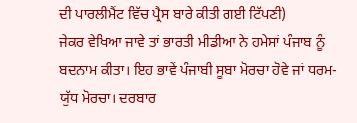ਦੀ ਪਾਰਲੀਮੈਂਟ ਵਿੱਚ ਪ੍ਰੈਸ ਬਾਰੇ ਕੀਤੀ ਗਈ ਟਿੱਪਣੀ)
ਜੇਕਰ ਵੇਖਿਆ ਜਾਵੇ ਤਾਂ ਭਾਰਤੀ ਮੀਡੀਆ ਨੇ ਹਮੇਸਾਂ ਪੰਜਾਬ ਨੂੰ ਬਦਨਾਮ ਕੀਤਾ। ਇਹ ਭਾਵੇਂ ਪੰਜਾਬੀ ਸੂਬਾ ਮੋਰਚਾ ਹੋਵੇ ਜਾਂ ਧਰਮ-ਯੁੱਧ ਮੋਰਚਾ। ਦਰਬਾਰ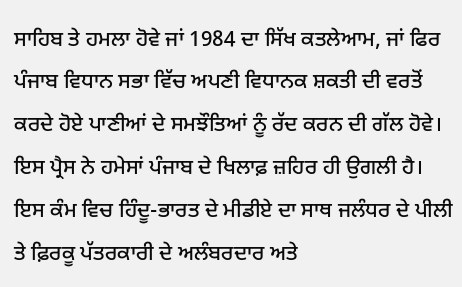ਸਾਹਿਬ ਤੇ ਹਮਲਾ ਹੋਵੇ ਜਾਂ 1984 ਦਾ ਸਿੱਖ ਕਤਲੇਆਮ, ਜਾਂ ਫਿਰ ਪੰਜਾਬ ਵਿਧਾਨ ਸਭਾ ਵਿੱਚ ਅਪਣੀ ਵਿਧਾਨਕ ਸ਼ਕਤੀ ਦੀ ਵਰਤੋਂ ਕਰਦੇ ਹੋਏ ਪਾਣੀਆਂ ਦੇ ਸਮਝੌਤਿਆਂ ਨੂੰ ਰੱਦ ਕਰਨ ਦੀ ਗੱਲ ਹੋਵੇ। ਇਸ ਪ੍ਰੈਸ ਨੇ ਹਮੇਸਾਂ ਪੰਜਾਬ ਦੇ ਖਿਲਾਫ਼ ਜ਼ਹਿਰ ਹੀ ਉਗਲੀ ਹੈ। ਇਸ ਕੰਮ ਵਿਚ ਹਿੰਦੂ-ਭਾਰਤ ਦੇ ਮੀਡੀਏ ਦਾ ਸਾਥ ਜਲੰਧਰ ਦੇ ਪੀਲੀ ਤੇ ਫ਼ਿਰਕੂ ਪੱਤਰਕਾਰੀ ਦੇ ਅਲੰਬਰਦਾਰ ਅਤੇ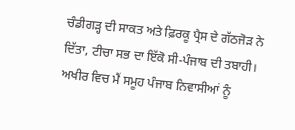ਚੰਡੀਗੜ੍ਹ ਦੀ ਸਾਕਤ ਅਤੇ ਫ਼ਿਰਕੂ ਪ੍ਰੈਸ ਦੇ ਗੱਠਜੋੜ ਨੇ ਦਿੱਤਾ, ਟੀਚਾ ਸਭ ਦਾ ਇੱਕੋ ਸੀ-ਪੰਜਾਬ ਦੀ ਤਬਾਹੀ।
ਅਖੀਰ ਵਿਚ ਮੈਂ ਸਮੂਹ ਪੰਜਾਬ ਨਿਵਾਸੀਆਂ ਨੂੰ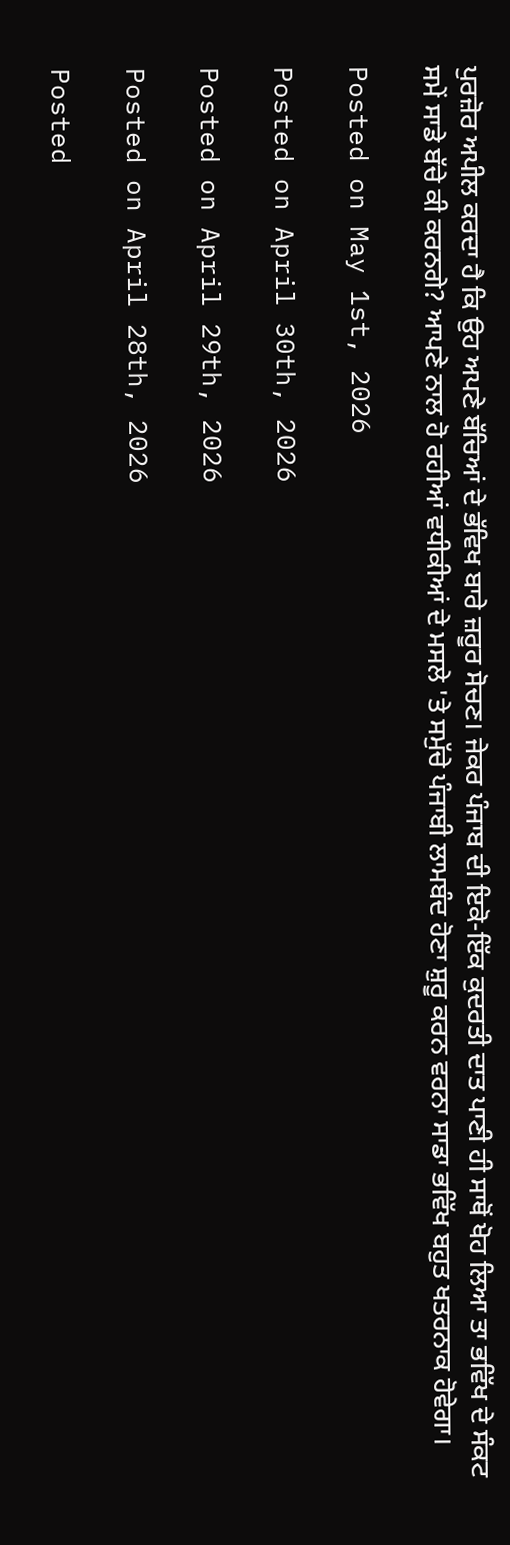ਪੁਰਜ਼ੋਰ ਅਪੀਲ ਕਰਦਾ ਹੈ ਕਿ ਉਹ ਅਪਣੇ ਬੱਚਿਆਂ ਦੇ ਭੱਵਿਖ ਬਾਰੇ ਜ਼ਰੂਰ ਸੋਚਣ। ਜੇਕਰ ਪੰਜਾਬ ਦੀ ਇਕੋ-ਇੱਕ ਕੁਦਰਤੀ ਦਾਤ ਪਾਣੀ ਹੀ ਸਾਥੋਂ ਖੋਹ ਲਿਆ ਤਾ ਭਵਿੱਖ ਦੇ ਸੰਕਟ ਸਮੇਂ ਸਾਡੇ ਬੱਚੇ ਕੀ ਕਰਨਗੇ? ਆਪਣੇ ਨਾਲ ਹੋ ਰਹੀਆਂ ਵਧੀਕੀਆਂ ਦੇ ਮਸਲੇ 'ਤੇ ਸਮੁੱਚੇ ਪੰਜਾਬੀ ਲਾਮਬੰਦ ਹੋਣਾ ਸ਼ੁਰੂ ਕਰਨ ਵਰਨਾ ਸਾਡਾ ਭਵਿੱਖ ਬਹੁਤ ਖਤਰਨਾਕ ਹੋਵੇਗਾ।

Posted on May 1st, 2026

Posted on April 30th, 2026

Posted on April 29th, 2026

Posted on April 28th, 2026

Posted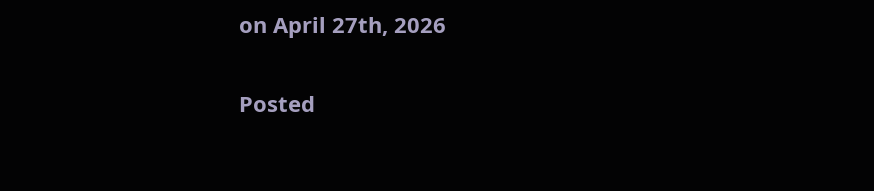on April 27th, 2026

Posted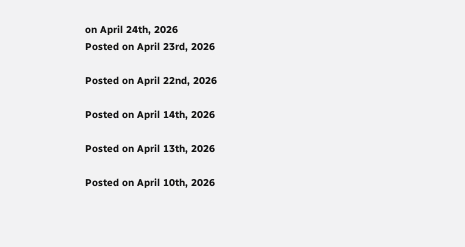on April 24th, 2026
Posted on April 23rd, 2026

Posted on April 22nd, 2026

Posted on April 14th, 2026

Posted on April 13th, 2026

Posted on April 10th, 2026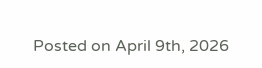Posted on April 9th, 2026